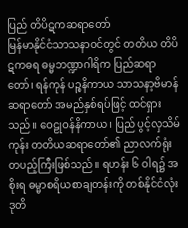ပြည် တိပိဋကဆရာတော်
မြန်မာနိုင်ငံသာသနာဝင်တွင် တတိယ တိပိဋကဓရ ဓမ္မဘဏ္ဍာဂါရိက ပြည်ဆရာတော်၊ ရန်ကုန် ပဉ္စနိကာယ သာသနာ့ဗိမာန်ဆရာတော် အမည်နှစ်ရပ်ဖြင့် ထင်ရှားသည်။ ဝေဠုဝန်နိကာယ၊ ပြည် ပွင့်လှသိမ်ကုန်း တတိယဆရာတော်၏ ညာလက်ရုံး တပည့်ကြီးဖြစ်သည်။ ရဟန်း ၆ ဝါရ၌ အစိုးရ ဓမ္မာစရိယစာချတန်းကို တစ်နိုင်ငံလုံး ဒုတိ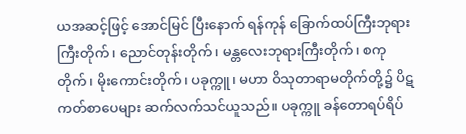ယအဆင့်ဖြင့် အောင်မြင် ပြီးနောက် ရန်ကုန် ခြောက်ထပ်ကြီးဘုရားကြီးတိုက်၊ ညောင်တုန်းတိုက်၊ မန္တလေးဘုရားကြီးတိုက်၊ စကုတိုက်၊ မိုးကောင်းတိုက်၊ ပခုက္ကူ၊ မဟာ ဝိသုတာရာမတိုက်တို့၌ ပိဋကတ်စာပေများ ဆက်လက်သင်ယူသည်။ ပခုက္ကူ ခန်တောရပ်ရိပ်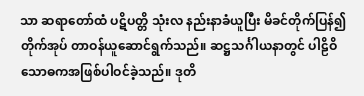သာ ဆရာတော်ထံ ပဋိပတ္တိ သုံးလ နည်းနာခံယူပြီး မိခင်တိုက်ပြန်၍ တိုက်အုပ် တာဝန်ယူဆောင်ရွက်သည်။ ဆဋ္ဌသင်္ဂါယနာတွင် ပါဠိဝိသောဓကအဖြစ်ပါဝင်ခဲ့သည်။ ဒုတိ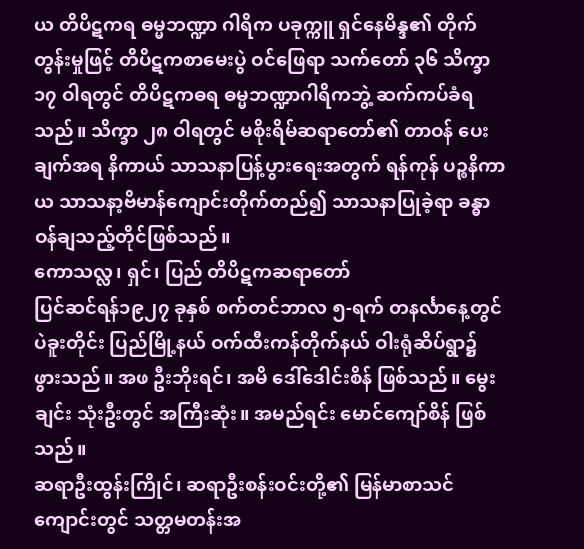ယ တိပိဋကရ ဓမ္မဘဏ္ဍာ ဂါရိက ပခုက္ကူ ရှင်နေမိန္ဒ၏ တိုက်တွန်းမှုဖြင့် တိပိဋကစာမေးပွဲ ဝင်ဖြေရာ သက်တော် ၃၆ သိက္ခာ ၁၇ ဝါရတွင် တိပိဋကဓရ ဓမ္မဘဏ္ဍာဂါရိကဘွဲ့ ဆက်ကပ်ခံရသည်။ သိက္ခာ ၂၈ ဝါရတွင် မစိုးရိမ်ဆရာတော်၏ တာဝန် ပေးချက်အရ နိကာယ် သာသနာပြန့်ပွားရေးအတွက် ရန်ကုန် ပဉ္စနိကာယ သာသနာ့ဗိမာန်ကျောင်းတိုက်တည်၍ သာသနာပြုခဲ့ရာ ခန္ဓာဝန်ချသည့်တိုင်ဖြစ်သည်။
ကောသလ္လ၊ ရှင်၊ ပြည် တိပိဋကဆရာတော်
ပြင်ဆင်ရန်၁၉၂၇ ခုနှစ် စက်တင်ဘာလ ၅-ရက် တနင်္လာနေ့တွင် ပဲခူးတိုင်း ပြည်မြို့နယ် ဝက်ထီးကန်တိုက်နယ် ဝါးရုံဆိပ်ရွာ၌ ဖွားသည်။ အဖ ဦးဘိုးရင်၊ အမိ ဒေါ်ဒေါင်းစိန် ဖြစ်သည်။ မွေးချင်း သုံးဦးတွင် အကြီးဆုံး။ အမည်ရင်း မောင်ကျော်စိန် ဖြစ်သည်။
ဆရာဦးထွန်းကြိုင်၊ ဆရာဦးစန်းဝင်းတို့၏ မြန်မာစာသင်ကျောင်းတွင် သတ္တမတန်းအ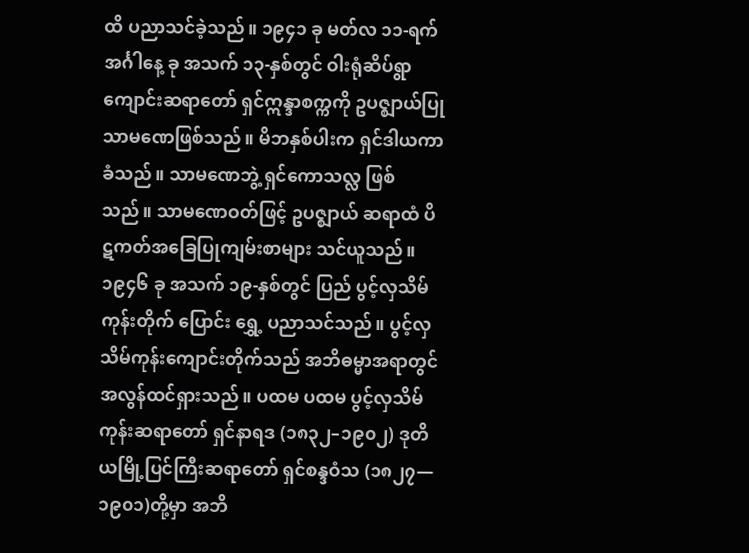ထိ ပညာသင်ခဲ့သည်။ ၁၉၄၁ ခု မတ်လ ၁၁-ရက် အင်္ဂါနေ့ ခု အသက် ၁၃-နှစ်တွင် ဝါးရုံဆိပ်ရွာကျောင်းဆရာတော် ရှင်ဣန္ဒာစက္ကကို ဥပဇ္ဈာယ်ပြု သာမဏေဖြစ်သည်။ မိဘနှစ်ပါးက ရှင်ဒါယကာခံသည်။ သာမဏေဘွဲ့ ရှင်ကောသလ္လ ဖြစ်သည်။ သာမဏေဝတ်ဖြင့် ဥပဇ္ဈာယ် ဆရာထံ ပိဋကတ်အခြေပြုကျမ်းစာများ သင်ယူသည်။
၁၉၄၆ ခု အသက် ၁၉-နှစ်တွင် ပြည် ပွင့်လှသိမ်ကုန်းတိုက် ပြောင်း ရွှေ့ ပညာသင်သည်။ ပွင့်လှသိမ်ကုန်းကျောင်းတိုက်သည် အဘိဓမ္မာအရာတွင် အလွန်ထင်ရှားသည်။ ပထမ ပထမ ပွင့်လှသိမ်ကုန်းဆရာတော် ရှင်နာရဒ (၁၈၃၂–၁၉၀၂) ဒုတိယမြို့ပြင်ကြီးဆရာတော် ရှင်စန္ဒဝံသ (၁၈၂၇— ၁၉၀၁)တို့မှာ အဘိ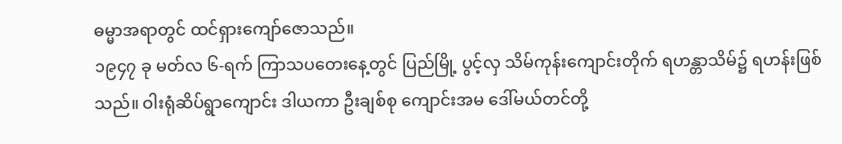ဓမ္မာအရာတွင် ထင်ရှားကျော်ဇောသည်။
၁၉၄၇ ခု မတ်လ ၆-ရက် ကြာသပတေးနေ့တွင် ပြည်မြို့ ပွင့်လှ သိမ်ကုန်းကျောင်းတိုက် ရဟန္တာသိမ်၌ ရဟန်းဖြစ်သည်။ ဝါးရုံဆိပ်ရွာကျောင်း ဒါယကာ ဦးချစ်စု ကျောင်းအမ ဒေါ်မယ်တင်တို့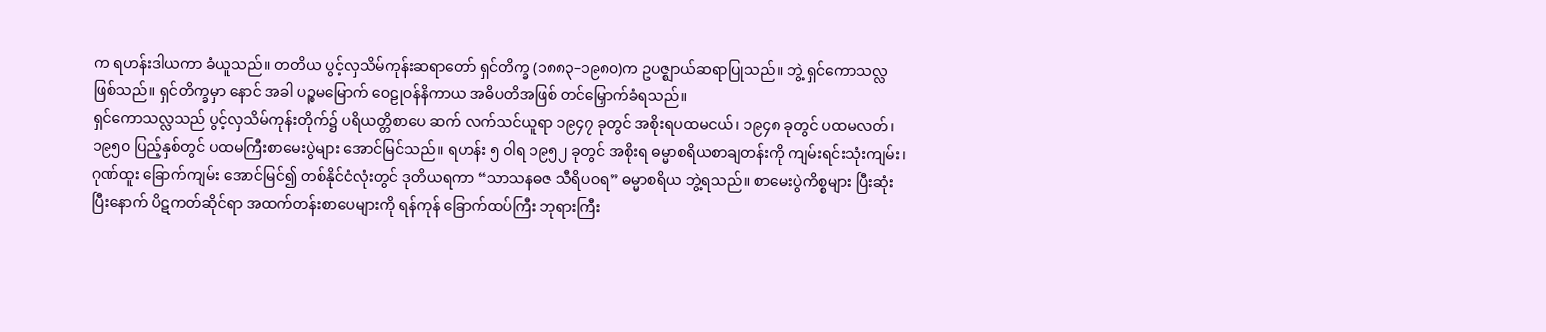က ရဟန်းဒါယကာ ခံယူသည်။ တတိယ ပွင့်လှသိမ်ကုန်းဆရာတော် ရှင်တိက္ခ (၁၈၈၃–၁၉၈၀)က ဥပဇ္ဈာယ်ဆရာပြုသည်။ ဘွဲ့ ရှင်ကောသလ္လ ဖြစ်သည်။ ရှင်တိက္ခမှာ နောင် အခါ ပဉ္စမမြောက် ဝေဠုဝန်နိကာယ အဓိပတိအဖြစ် တင်မြှောက်ခံရသည်။
ရှင်ကောသလ္လသည် ပွင့်လှသိမ်ကုန်းတိုက်၌ ပရိယတ္တိစာပေ ဆက် လက်သင်ယူရာ ၁၉၄၇ ခုတွင် အစိုးရပထမငယ်၊ ၁၉၄၈ ခုတွင် ပထမလတ်၊ ၁၉၅၀ ပြည့်နှစ်တွင် ပထမကြီးစာမေးပွဲများ အောင်မြင်သည်။ ရဟန်း ၅ ဝါရ ၁၉၅၂ ခုတွင် အစိုးရ ဓမ္မာစရိယစာချတန်းကို ကျမ်းရင်းသုံးကျမ်း၊ ဂုဏ်ထူး ခြောက်ကျမ်း အောင်မြင်၍ တစ်နိုင်ငံလုံးတွင် ဒုတိယရကာ “သာသနဓဇ သီရိပဝရ” ဓမ္မာစရိယ ဘွဲ့ရသည်။ စာမေးပွဲကိစ္စများ ပြီးဆုံးပြီးနောက် ပိဋကတ်ဆိုင်ရာ အထက်တန်းစာပေများကို ရန်ကုန် ခြောက်ထပ်ကြီး ဘုရားကြီး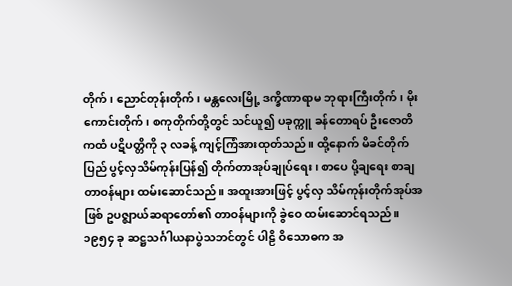တိုက်၊ ညောင်တုန်းတိုက်၊ မန္တလေးမြို့ ဒက္ခိဏာရာမ ဘုရားကြီးတိုက်၊ မိုးကောင်းတိုက်၊ စကုတိုက်တို့တွင် သင်ယူ၍ ပခုက္ကူ ခန်တောရပ် ဦးဇောတိကထံ ပဋိပတ္တိကို ၃ လခန့် ကျင့်ကြံအားထုတ်သည်။ ထို့နောက် မိခင်တိုက် ပြည် ပွင့်လှသိမ်ကုန်းပြန်၍ တိုက်တာအုပ်ချုပ်ရေး၊ စာပေ ပို့ချရေး စာချတာဝန်များ ထမ်းဆောင်သည်။ အထူးအားဖြင့် ပွင့်လှ သိမ်ကုန်းတိုက်အုပ်အဖြစ် ဥပဇ္ဈာယ်ဆရာတော်၏ တာဝန်များကို ခွဲဝေ ထမ်းဆောင်ရသည်။ ၁၉၅၄ ခု ဆဋ္ဌသင်္ဂါယနာပွဲသဘင်တွင် ပါဠိ ဝိသောဓက အ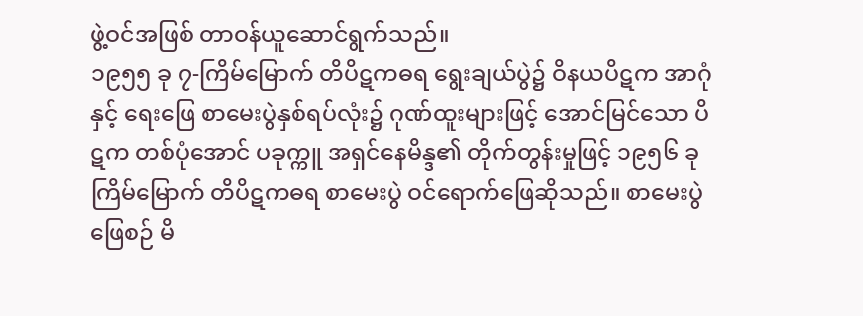ဖွဲ့ဝင်အဖြစ် တာဝန်ယူဆောင်ရွက်သည်။
၁၉၅၅ ခု ၇-ကြိမ်မြောက် တိပိဋကဓရ ရွေးချယ်ပွဲ၌ ဝိနယပိဋက အာဂုံနှင့် ရေးဖြေ စာမေးပွဲနှစ်ရပ်လုံး၌ ဂုဏ်ထူးများဖြင့် အောင်မြင်သော ပိဋက တစ်ပုံအောင် ပခုက္ကူ အရှင်နေမိန္ဒ၏ တိုက်တွန်းမှုဖြင့် ၁၉၅၆ ခု ကြိမ်မြောက် တိပိဋကဓရ စာမေးပွဲ ဝင်ရောက်ဖြေဆိုသည်။ စာမေးပွဲ ဖြေစဉ် မိ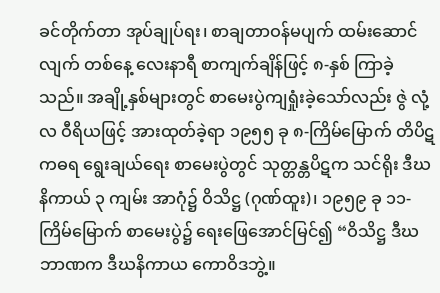ခင်တိုက်တာ အုပ်ချုပ်ရး၊ စာချတာဝန်မပျက် ထမ်းဆောင်လျက် တစ်နေ့ လေးနာရီ စာကျက်ချိန်ဖြင့် ၈-နှစ် ကြာခဲ့သည်။ အချို့နှစ်များတွင် စာမေးပွဲကျရှုံးခဲ့သော်လည်း ဇွဲ လုံ့လ ဝီရိယဖြင့် အားထုတ်ခဲ့ရာ ၁၉၅၅ ခု ၈-ကြိမ်မြောက် တိပိဋကဓရ ရွေးချယ်ရေး စာမေးပွဲတွင် သုတ္တန္တပိဋက သင်ရိုး ဒီဃနိကာယ် ၃ ကျမ်း အာဂုံ၌ ဝိသိဋ္ဌ (ဂုဏ်ထူး)၊ ၁၉၅၉ ခု ၁၁-ကြိမ်မြောက် စာမေးပွဲ၌ ရေးဖြေအောင်မြင်၍ “ဝိသိဋ္ဌ ဒီဃဘာဏက ဒီဃနိကာယ ကောဝိဒဘွဲ့။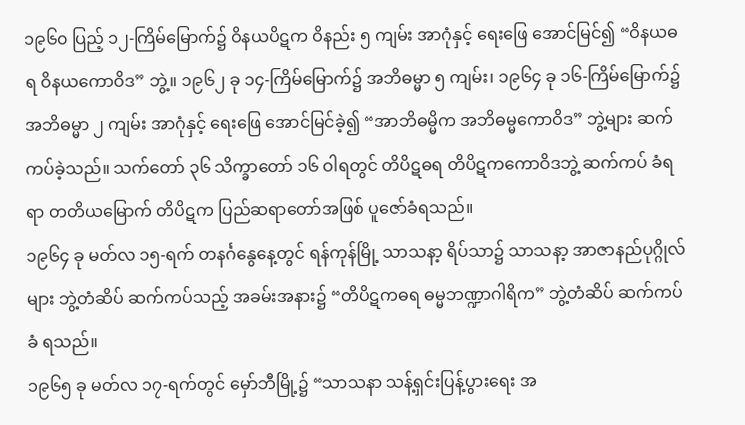၁၉၆၀ ပြည့် ၁၂-ကြိမ်မြောက်၌ ဝိနယပိဋက ဝိနည်း ၅ ကျမ်း အာဂုံနှင့် ရေးဖြေ အောင်မြင်၍ “ဝိနယဓရ ဝိနယကောဝိဒ” ဘွဲ့။ ၁၉၆၂ ခု ၁၄-ကြိမ်မြောက်၌ အဘိဓမ္မာ ၅ ကျမ်း၊ ၁၉၆၄ ခု ၁၆-ကြိမ်မြောက်၌ အဘိဓမ္မာ ၂ ကျမ်း အာဂုံနှင့် ရေးဖြေ အောင်မြင်ခဲ့၍ “အာဘိဓမ္မိက အဘိဓမ္မကောဝိဒ” ဘွဲ့များ ဆက်ကပ်ခဲ့သည်။ သက်တော် ၃၆ သိက္ခာတော် ၁၆ ဝါရတွင် တိပိဋဓရ တိပိဋကကောဝိဒဘွဲ့ ဆက်ကပ် ခံရရာ တတိယမြောက် တိပိဋက ပြည်ဆရာတော်အဖြစ် ပူဇော်ခံရသည်။
၁၉၆၄ ခု မတ်လ ၁၅-ရက် တနင်္ဂနွေနေ့တွင် ရန်ကုန်မြို့ သာသနာ့ ရိပ်သာ၌ သာသနာ့ အာဇာနည်ပုဂ္ဂိုလ်များ ဘွဲ့တံဆိပ် ဆက်ကပ်သည့် အခမ်းအနား၌ “တိပိဋကဓရ ဓမ္မဘဏ္ဍာဂါရိက” ဘွဲ့တံဆိပ် ဆက်ကပ်ခံ ရသည်။
၁၉၆၅ ခု မတ်လ ၁၇-ရက်တွင် မှော်ဘီမြို့၌ “သာသနာ သန့်ရှင်းပြန့်ပွားရေး အ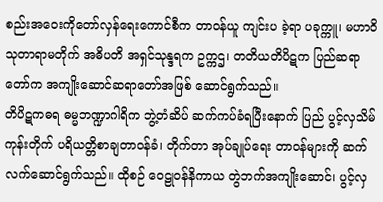စည်းအဝေးကိုတော်လှန်ရေးကောင်စီက တာဝန်ယူ ကျင်းပ ခဲ့ရာ ပခုက္ကူ၊ မဟာဝိသုတာရာမတိုက် အဓိပတိ အရှင်သုန္ဒရက ဥက္ကဌ၊ တတိယတိပိဋက ပြည်ဆရာတော်က အကျိုးဆောင်ဆရာတော်အဖြစ် ဆောင်ရွက်သည်။
တိပိဋကဓရ ဓမ္မဘဏ္ဍာဂါရိက ဘွဲ့တံဆိပ် ဆက်ကပ်ခံရပြီးနောက် ပြည် ပွင့်လှသိမ်ကုန်းတိုက် ပရိယတ္တိစာချတာဝန်ခံ၊ တိုက်တာ အုပ်ချုပ်ရေး တာဝန်များကို ဆက်လက်ဆောင်ရွက်သည်။ ထိုစဉ် ဝေဠုဝန်နိကာယ တွဲဘက်အကျိုးဆောင်၊ ပွင့်လှ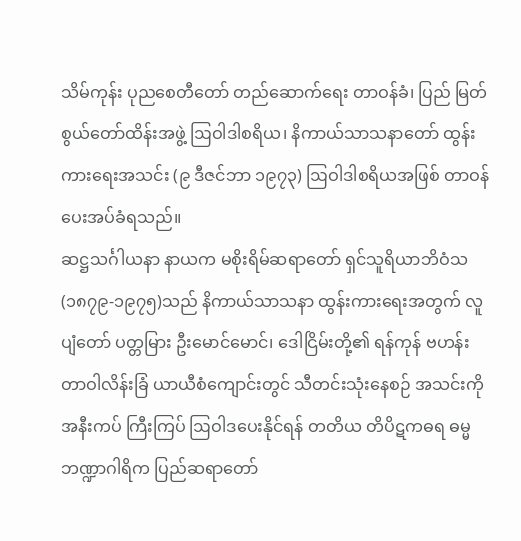သိမ်ကုန်း ပုညစေတီတော် တည်ဆောက်ရေး တာဝန်ခံ၊ ပြည် မြတ်စွယ်တော်ထိန်းအဖွဲ့ ဩဝါဒါစရိယ၊ နိကာယ်သာသနာတော် ထွန်းကားရေးအသင်း (၉ ဒီဇင်ဘာ ၁၉၇၃) ဩဝါဒါစရိယအဖြစ် တာဝန်ပေးအပ်ခံရသည်။
ဆဋ္ဌသင်္ဂါယနာ နာယက မစိုးရိမ်ဆရာတော် ရှင်သူရိယာဘိဝံသ (၁၈၇၉-၁၉၇၅)သည် နိကာယ်သာသနာ ထွန်းကားရေးအတွက် လူပျံတော် ပတ္တမြား ဦးမောင်မောင်၊ ဒေါငြိမ်းတို့၏ ရန်ကုန် ဗဟန်း တာဝါလိန်းခြံ ယာယီစံကျောင်းတွင် သီတင်းသုံးနေစဉ် အသင်းကို အနီးကပ် ကြီးကြပ် ဩဝါဒပေးနိုင်ရန် တတိယ တိပိဋကဓရ ဓမ္မဘဏ္ဍာဂါရိက ပြည်ဆရာတော်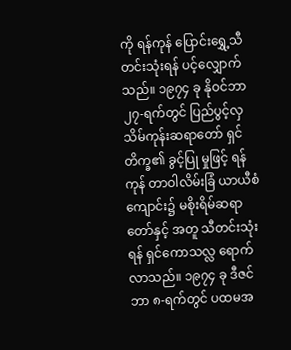ကို ရန်ကုန် ပြောင်းရွှေ့သီတင်းသုံးရန် ပင့်လျှောက်သည်။ ၁၉၇၄ ခု နိုဝင်ဘာ ၂၇-ရက်တွင် ပြည်ပွင့်လှသိမ်ကုန်းဆရာတော် ရှင်တိက္ခ၏ ခွင့်ပြု မှုဖြင့် ရန်ကုန် တာဝါလိမ်းခြံ ယာယီစံကျောင်း၌ မစိုးရိမ်ဆရာတော်နှင့် အတူ သီတင်းသုံးရန် ရှင်ကောသလ္လ ရောက်လာသည်။ ၁၉၇၄ ခု ဒီဇင်ဘာ ၈-ရက်တွင် ပထမအ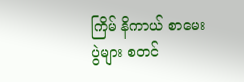ကြိမ် နိကာယ် စာမေးပွဲများ စတင်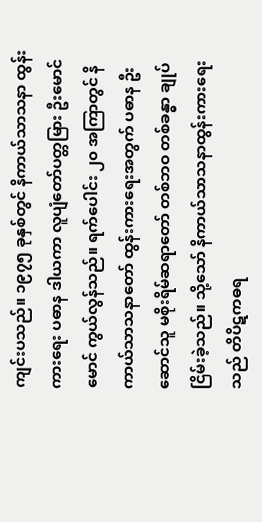ကျင်းပသည်။ ၁၉၇၅ ခုနှစ်တွင် နိကာယ်သာသနာ ထွန်းကားရေး ပဓာန ဒါယကာ လူပျံတော်ပတ္တမြား ဦးမောင်မောင် ကွယ်လွန်သည်။ ရက်ပေါင်း ၂၀ အကြာတွင် နိကာယ်သာသနာတော် ထွန်းကားရေးအတွက် ပဓာန ဦးဆောင်သူ မစိုးရိမ်ဆရာတော် တစ်ဘဝ တစ်ခန္ဓာ ချုပ်ငြိမ်းခဲ့သည်။ သို့သော် နိကာယ်သာသနာထွန်းကားရေးသည် တိပိဋကဓရ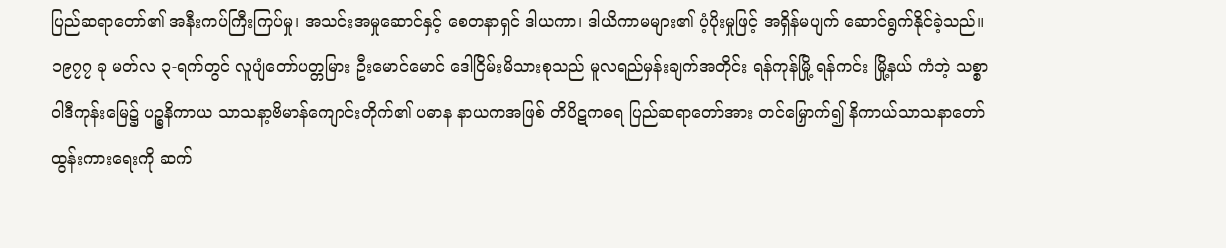ပြည်ဆရာတော်၏ အနီးကပ်ကြီးကြပ်မှု၊ အသင်းအမှုဆောင်နှင့် စေတနာရှင် ဒါယကာ၊ ဒါယိကာမများ၏ ပံ့ပိုးမှုဖြင့် အရှိန်မပျက် ဆောင်ရွက်နိုင်ခဲ့သည်။
၁၉၇၇ ခု မတ်လ ၃-ရက်တွင် လူပျံတော်ပတ္တမြား ဦးမောင်မောင် ဒေါငြိမ်းမိသားစုသည် မူလရည်မှန်းချက်အတိုင်း ရန်ကုန်မြို့ ရန်ကင်း မြို့နယ် ကံဘဲ့ သစ္စာဝါဒီကုန်းမြေ၌ ပဉ္စနိကာယ သာသနာ့ဗိမာန်ကျောင်းတိုက်၏ ပဓာန နာယကအဖြစ် တိပိဋကဓရ ပြည်ဆရာတော်အား တင်မြှောက်၍ နိကာယ်သာသနာတော် ထွန်းကားရေးကို ဆက်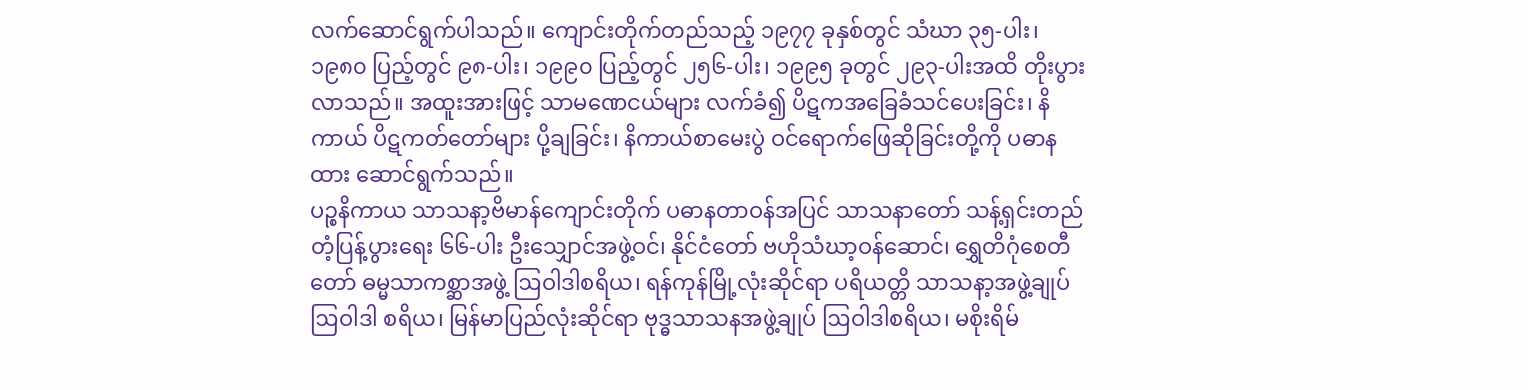လက်ဆောင်ရွက်ပါသည်။ ကျောင်းတိုက်တည်သည့် ၁၉၇၇ ခုနှစ်တွင် သံဃာ ၃၅-ပါး၊ ၁၉၈၀ ပြည့်တွင် ၉၈-ပါး၊ ၁၉၉၀ ပြည့်တွင် ၂၅၆-ပါး၊ ၁၉၉၅ ခုတွင် ၂၉၃-ပါးအထိ တိုးပွားလာသည်။ အထူးအားဖြင့် သာမဏေငယ်များ လက်ခံ၍ ပိဋကအခြေခံသင်ပေးခြင်း၊ နိကာယ် ပိဋကတ်တော်များ ပို့ချခြင်း၊ နိကာယ်စာမေးပွဲ ဝင်ရောက်ဖြေဆိုခြင်းတို့ကို ပဓာနထား ဆောင်ရွက်သည်။
ပဉ္စနိကာယ သာသနာ့ဗိမာန်ကျောင်းတိုက် ပဓာနတာဝန်အပြင် သာသနာတော် သန့်ရှင်းတည်တံ့ပြန့်ပွားရေး ၆၆-ပါး ဦးသျှောင်အဖွဲ့ဝင်၊ နိုင်ငံတော် ဗဟိုသံဃာ့ဝန်ဆောင်၊ ရွှေတိဂုံစေတီတော် ဓမ္မသာကစ္ဆာအဖွဲ့ ဩဝါဒါစရိယ၊ ရန်ကုန်မြို့လုံးဆိုင်ရာ ပရိယတ္တိ သာသနာ့အဖွဲ့ချုပ် ဩဝါဒါ စရိယ၊ မြန်မာပြည်လုံးဆိုင်ရာ ဗုဒ္ဓသာသနအဖွဲ့ချုပ် ဩဝါဒါစရိယ၊ မစိုးရိမ်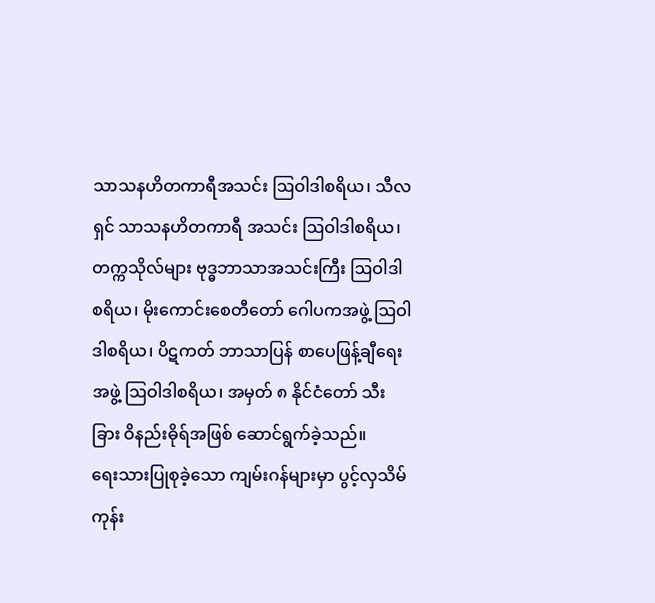သာသနဟိတကာရီအသင်း ဩဝါဒါစရိယ၊ သီလရှင် သာသနဟိတကာရီ အသင်း ဩဝါဒါစရိယ၊ တက္ကသိုလ်များ ဗုဒ္ဓဘာသာအသင်းကြီး ဩဝါဒါ စရိယ၊ မိုးကောင်းစေတီတော် ဂေါပကအဖွဲ့ ဩဝါဒါစရိယ၊ ပိဋကတ် ဘာသာပြန် စာပေဖြန့်ချီရေးအဖွဲ့ ဩဝါဒါစရိယ၊ အမှတ် ၈ နိုင်ငံတော် သီးခြား ဝိနည်းဓိုရ်အဖြစ် ဆောင်ရွက်ခဲ့သည်။
ရေးသားပြုစုခဲ့သော ကျမ်းဂန်များမှာ ပွင့်လှသိမ်ကုန်း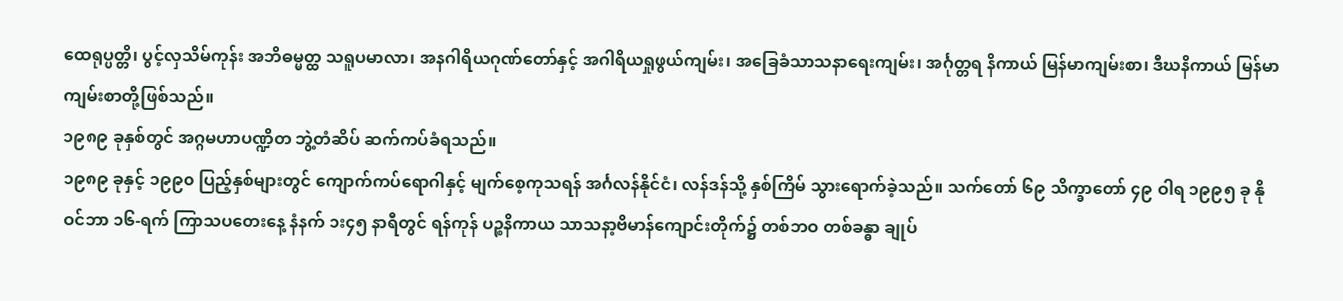ထေရုပ္ပတ္တိ၊ ပွင့်လှသိမ်ကုန်း အဘိဓမ္မတ္ထ သရူပမာလာ၊ အနဂါရိယဂုဏ်တော်နှင့် အဂါရိယရှုဖွယ်ကျမ်း၊ အခြေခံသာသနာရေးကျမ်း၊ အင်္ဂုတ္တရ နိကာယ် မြန်မာကျမ်းစာ၊ ဒီဃနိကာယ် မြန်မာကျမ်းစာတို့ဖြစ်သည်။
၁၉၈၉ ခုနှစ်တွင် အဂ္ဂမဟာပဏ္ဍိတ ဘွဲ့တံဆိပ် ဆက်ကပ်ခံရသည်။
၁၉၈၉ ခုနှင့် ၁၉၉၀ ပြည့်နှစ်များတွင် ကျောက်ကပ်ရောဂါနှင့် မျက်စေ့ကုသရန် အင်္ဂလန်နိုင်ငံ၊ လန်ဒန်သို့ နှစ်ကြိမ် သွားရောက်ခဲ့သည်။ သက်တော် ၆၉ သိက္ခာတော် ၄၉ ဝါရ ၁၉၉၅ ခု နိုဝင်ဘာ ၁၆-ရက် ကြာသပတေးနေ့ နံနက် ၁း၄၅ နာရီတွင် ရန်ကုန် ပဉ္စနိကာယ သာသနာ့ဗိမာန်ကျောင်းတိုက်၌ တစ်ဘဝ တစ်ခန္ဓာ ချုပ်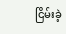ငြိမ်းခဲ့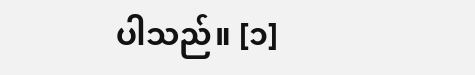ပါသည်။ [၁]